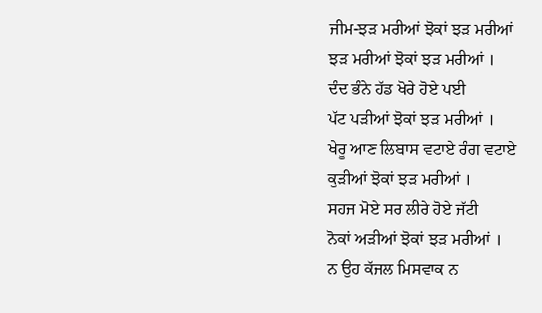ਜੀਮ-ਝੜ ਮਰੀਆਂ ਝੋਕਾਂ ਝੜ ਮਰੀਆਂ
ਝੜ ਮਰੀਆਂ ਝੋਕਾਂ ਝੜ ਮਰੀਆਂ ।
ਦੰਦ ਭੰਨੇ ਹੱਡ ਖੋਰੇ ਹੋਏ ਪਈ
ਪੱਟ ਪੜੀਆਂ ਝੋਕਾਂ ਝੜ ਮਰੀਆਂ ।
ਖੇਰੂ ਆਣ ਲਿਬਾਸ ਵਟਾਏ ਰੰਗ ਵਟਾਏ
ਕੁੜੀਆਂ ਝੋਕਾਂ ਝੜ ਮਰੀਆਂ ।
ਸਹਜ ਮੋਏ ਸਰ ਲੀਰੇ ਹੋਏ ਜੱਟੀ
ਨੋਕਾਂ ਅੜੀਆਂ ਝੋਕਾਂ ਝੜ ਮਰੀਆਂ ।
ਨ ਉਹ ਕੱਜਲ ਮਿਸਵਾਕ ਨ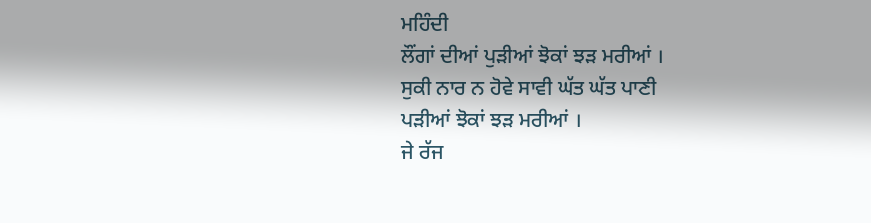ਮਹਿੰਦੀ
ਲੌਂਗਾਂ ਦੀਆਂ ਪੁੜੀਆਂ ਝੋਕਾਂ ਝੜ ਮਰੀਆਂ ।
ਸੁਕੀ ਨਾਰ ਨ ਹੋਵੇ ਸਾਵੀ ਘੱਤ ਘੱਤ ਪਾਣੀ
ਪੜੀਆਂ ਝੋਕਾਂ ਝੜ ਮਰੀਆਂ ।
ਜੇ ਰੱਜ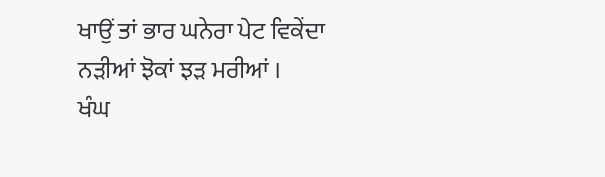ਖਾਉਂ ਤਾਂ ਭਾਰ ਘਨੇਰਾ ਪੇਟ ਵਿਕੇਂਦਾ
ਨੜੀਆਂ ਝੋਕਾਂ ਝੜ ਮਰੀਆਂ ।
ਖੰਘ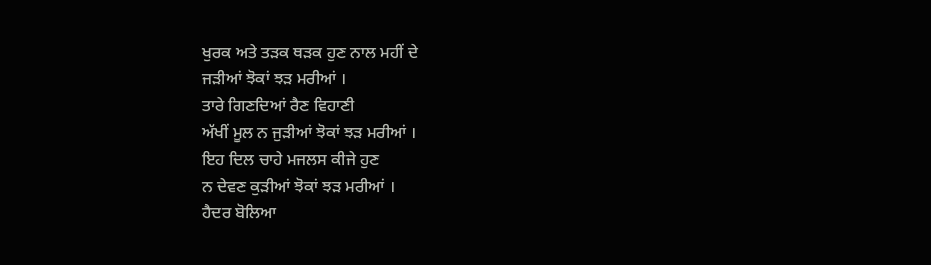ਖੁਰਕ ਅਤੇ ਤੜਕ ਥੜਕ ਹੁਣ ਨਾਲ ਮਹੀਂ ਦੇ
ਜੜੀਆਂ ਝੋਕਾਂ ਝੜ ਮਰੀਆਂ ।
ਤਾਰੇ ਗਿਣਦਿਆਂ ਰੈਣ ਵਿਹਾਣੀ
ਅੱਖੀਂ ਮੂਲ ਨ ਜੁੜੀਆਂ ਝੋਕਾਂ ਝੜ ਮਰੀਆਂ ।
ਇਹ ਦਿਲ ਚਾਹੇ ਮਜਲਸ ਕੀਜੇ ਹੁਣ
ਨ ਦੇਵਣ ਕੁੜੀਆਂ ਝੋਕਾਂ ਝੜ ਮਰੀਆਂ ।
ਹੈਦਰ ਬੋਲਿਆ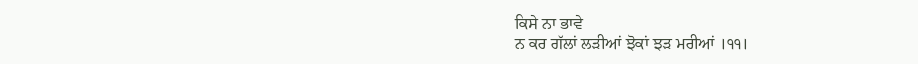ਕਿਸੇ ਨਾ ਭਾਵੇ
ਨ ਕਰ ਗੱਲਾਂ ਲੜੀਆਂ ਝੋਕਾਂ ਝੜ ਮਰੀਆਂ ।੧੧।